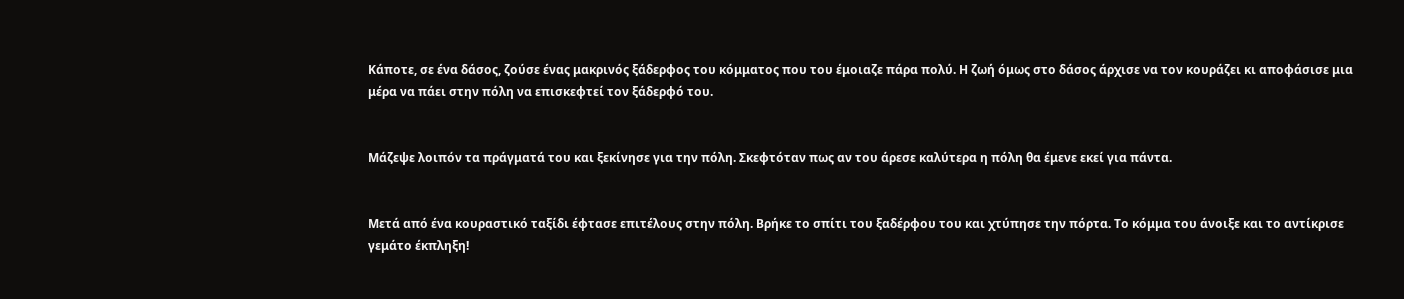Κάποτε, σε ένα δάσος, ζούσε ένας μακρινός ξάδερφος του κόμματος που του έμοιαζε πάρα πολύ. Η ζωή όμως στο δάσος άρχισε να τον κουράζει κι αποφάσισε μια μέρα να πάει στην πόλη να επισκεφτεί τον ξάδερφό του.


Μάζεψε λοιπόν τα πράγματά του και ξεκίνησε για την πόλη. Σκεφτόταν πως αν του άρεσε καλύτερα η πόλη θα έμενε εκεί για πάντα.


Μετά από ένα κουραστικό ταξίδι έφτασε επιτέλους στην πόλη. Βρήκε το σπίτι του ξαδέρφου του και χτύπησε την πόρτα. Το κόμμα του άνοιξε και το αντίκρισε γεμάτο έκπληξη!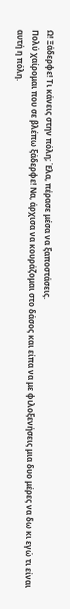Ω! Ξάδερφε! Τι κάνεις στην πόλη; Έλα, πέρασε μέσα να ξαποστάσεις.
Πολύ χαίρομαι που σε βλέπω ξάδερφε! Να, άρχισα να κουράζομαι στο δάσος και είπα να με φιλοξενήσεις μια δυο μέρες να δω κι εγώ τι είναι αυτή η πόλη.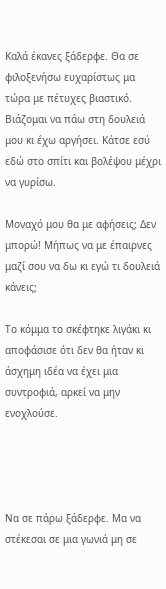Καλά έκανες ξάδερφε. Θα σε φιλοξενήσω ευχαρίστως μα τώρα με πέτυχες βιαστικό. Βιάζομαι να πάω στη δουλειά μου κι έχω αργήσει. Κάτσε εσύ εδώ στο σπίτι και βολέψου μέχρι να γυρίσω.

Μοναχό μου θα με αφήσεις; Δεν μπορώ! Μήπως να με έπαιρνες μαζί σου να δω κι εγώ τι δουλειά κάνεις;

Το κόμμα το σκέφτηκε λιγάκι κι αποφάσισε ότι δεν θα ήταν κι άσχημη ιδέα να έχει μια συντροφιά, αρκεί να μην ενοχλούσε.




Να σε πάρω ξάδερφε. Μα να στέκεσαι σε μια γωνιά μη σε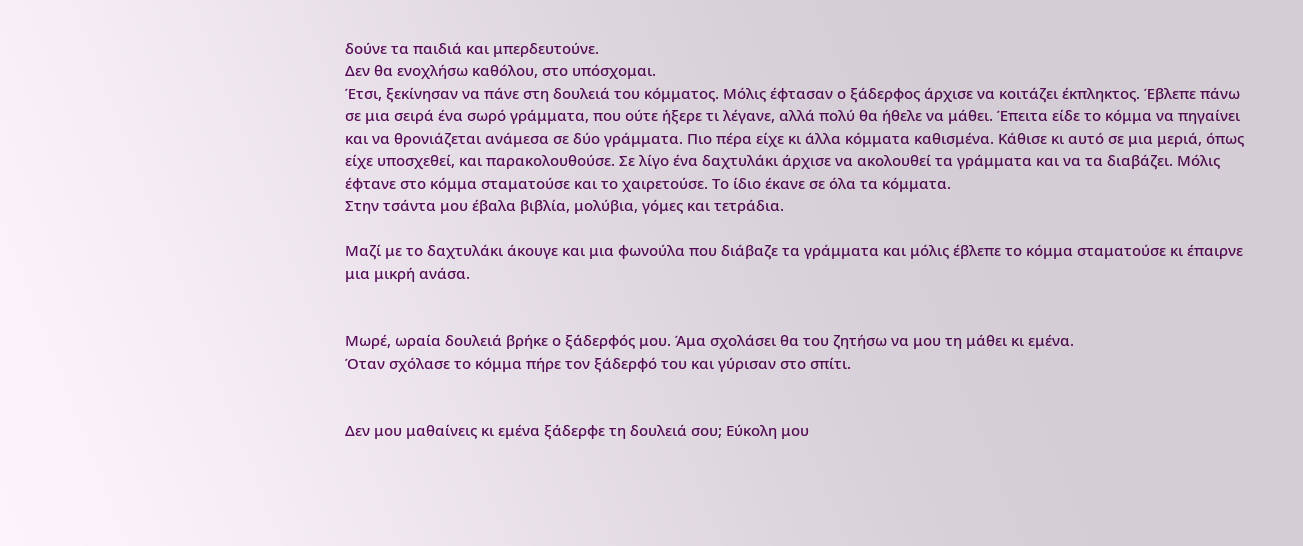δούνε τα παιδιά και μπερδευτούνε.
Δεν θα ενοχλήσω καθόλου, στο υπόσχομαι.
Έτσι, ξεκίνησαν να πάνε στη δουλειά του κόμματος. Μόλις έφτασαν ο ξάδερφος άρχισε να κοιτάζει έκπληκτος. Έβλεπε πάνω σε μια σειρά ένα σωρό γράμματα, που ούτε ήξερε τι λέγανε, αλλά πολύ θα ήθελε να μάθει. Έπειτα είδε το κόμμα να πηγαίνει και να θρονιάζεται ανάμεσα σε δύο γράμματα. Πιο πέρα είχε κι άλλα κόμματα καθισμένα. Κάθισε κι αυτό σε μια μεριά, όπως είχε υποσχεθεί, και παρακολουθούσε. Σε λίγο ένα δαχτυλάκι άρχισε να ακολουθεί τα γράμματα και να τα διαβάζει. Μόλις έφτανε στο κόμμα σταματούσε και το χαιρετούσε. Το ίδιο έκανε σε όλα τα κόμματα.
Στην τσάντα μου έβαλα βιβλία, μολύβια, γόμες και τετράδια.

Μαζί με το δαχτυλάκι άκουγε και μια φωνούλα που διάβαζε τα γράμματα και μόλις έβλεπε το κόμμα σταματούσε κι έπαιρνε μια μικρή ανάσα.


Μωρέ, ωραία δουλειά βρήκε ο ξάδερφός μου. Άμα σχολάσει θα του ζητήσω να μου τη μάθει κι εμένα.
Όταν σχόλασε το κόμμα πήρε τον ξάδερφό του και γύρισαν στο σπίτι.


Δεν μου μαθαίνεις κι εμένα ξάδερφε τη δουλειά σου; Εύκολη μου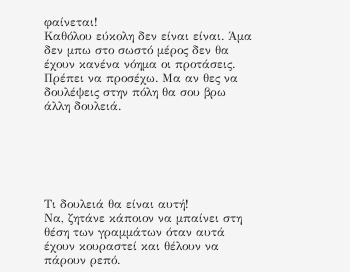φαίνεται!
Καθόλου εύκολη δεν είναι είναι. Άμα δεν μπω στο σωστό μέρος δεν θα έχουν κανένα νόημα οι προτάσεις. Πρέπει να προσέχω. Μα αν θες να δουλέψεις στην πόλη θα σου βρω άλλη δουλειά.






Τι δουλειά θα είναι αυτή!
Να, ζητάνε κάποιον να μπαίνει στη θέση των γραμμάτων όταν αυτά έχουν κουραστεί και θέλουν να πάρουν ρεπό.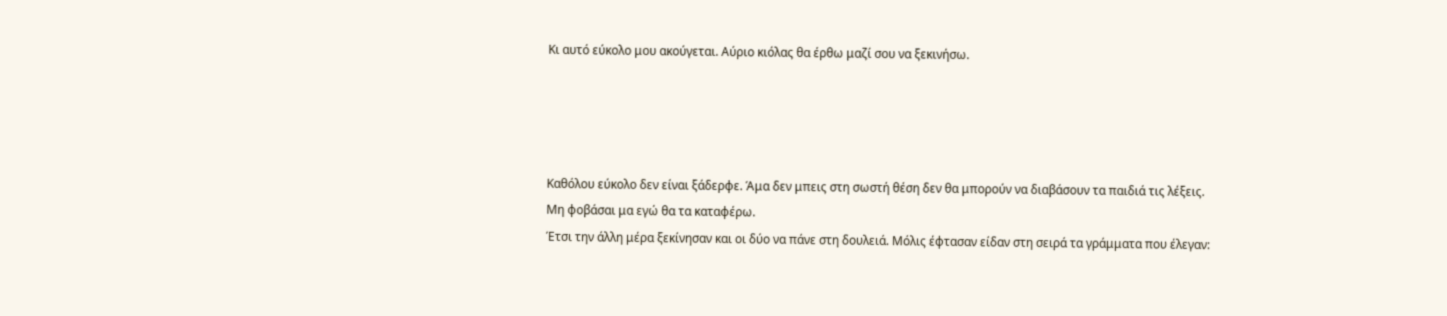Κι αυτό εύκολο μου ακούγεται. Αύριο κιόλας θα έρθω μαζί σου να ξεκινήσω.




Καθόλου εύκολο δεν είναι ξάδερφε. Άμα δεν μπεις στη σωστή θέση δεν θα μπορούν να διαβάσουν τα παιδιά τις λέξεις.
Μη φοβάσαι μα εγώ θα τα καταφέρω.
Έτσι την άλλη μέρα ξεκίνησαν και οι δύο να πάνε στη δουλειά. Μόλις έφτασαν είδαν στη σειρά τα γράμματα που έλεγαν: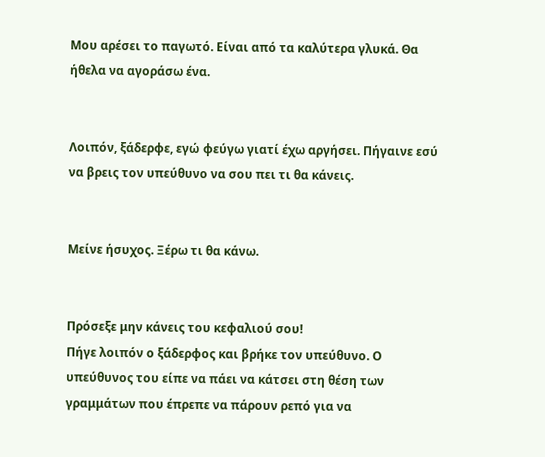Μου αρέσει το παγωτό. Είναι από τα καλύτερα γλυκά. Θα ήθελα να αγοράσω ένα.


Λοιπόν, ξάδερφε, εγώ φεύγω γιατί έχω αργήσει. Πήγαινε εσύ να βρεις τον υπεύθυνο να σου πει τι θα κάνεις.


Μείνε ήσυχος. Ξέρω τι θα κάνω.


Πρόσεξε μην κάνεις του κεφαλιού σου!
Πήγε λοιπόν ο ξάδερφος και βρήκε τον υπεύθυνο. Ο υπεύθυνος του είπε να πάει να κάτσει στη θέση των γραμμάτων που έπρεπε να πάρουν ρεπό για να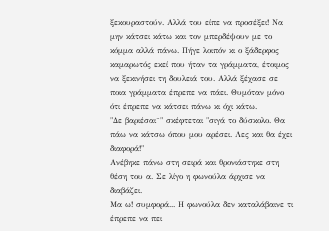ξεκουραστούν. Αλλά του είπε να προσέξει! Να μην κάτσει κάτω και τον μπερδέψουν με το κόμμα αλλά πάνω. Πήγε λοιπόν κι ο ξάδερφος καμαρωτός εκεί που ήταν τα γράμματα, έτοιμος να ξεκινήσει τη δουλειά του. Αλλά ξέχασε σε ποια γράμματα έπρεπε να πάει. Θυμόταν μόνο ότι έπρεπε να κάτσει πάνω κι όχι κάτω.
"Δε βαριέσαι¨" σκέφτεται "σιγά το δύσκολο. Θα πάω να κάτσω όπου μου αρέσει. Λες και θα έχει διαφορά!"
Ανέβηκε πάνω στη σειρά και θρονιάστηκε στη θέση του α. Σε λίγο η φωνούλα άρχισε να διαβάζει.
Μα ω! συμφορά... Η φωνούλα δεν καταλάβαινε τι έπρεπε να πει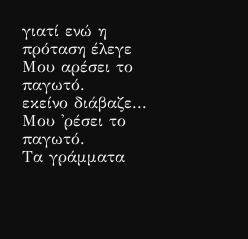γιατί ενώ η πρόταση έλεγε
Μου αρέσει το παγωτό.
εκείνο διάβαζε...
Μου 'ρέσει το παγωτό.
Τα γράμματα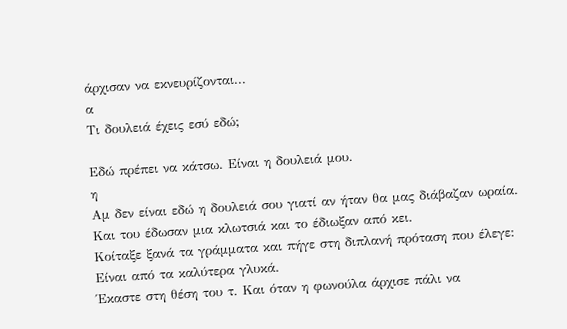άρχισαν να εκνευρίζονται...
α
Τι δουλειά έχεις εσύ εδώ;

Εδώ πρέπει να κάτσω. Είναι η δουλειά μου.
η
Αμ δεν είναι εδώ η δουλειά σου γιατί αν ήταν θα μας διάβαζαν ωραία.
Και του έδωσαν μια κλωτσιά και το έδιωξαν από κει.
Κοίταξε ξανά τα γράμματα και πήγε στη διπλανή πρόταση που έλεγε:
Είναι από τα καλύτερα γλυκά.
Έκαστε στη θέση του τ. Και όταν η φωνούλα άρχισε πάλι να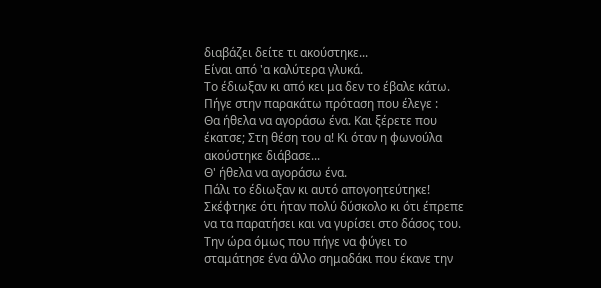διαβάζει δείτε τι ακούστηκε...
Είναι από 'α καλύτερα γλυκά.
Το έδιωξαν κι από κει μα δεν το έβαλε κάτω. Πήγε στην παρακάτω πρόταση που έλεγε :
Θα ήθελα να αγοράσω ένα. Και ξέρετε που έκατσε; Στη θέση του α! Κι όταν η φωνούλα ακούστηκε διάβασε...
Θ' ήθελα να αγοράσω ένα.
Πάλι το έδιωξαν κι αυτό απογοητεύτηκε! Σκέφτηκε ότι ήταν πολύ δύσκολο κι ότι έπρεπε να τα παρατήσει και να γυρίσει στο δάσος του. Την ώρα όμως που πήγε να φύγει το σταμάτησε ένα άλλο σημαδάκι που έκανε την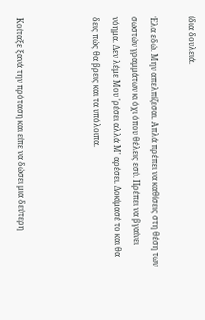ίδια δουλειά.

Έλα εδώ. Μην απελπίζεσαι. Απλά πρέπει να καθίσεις στη θέση των σωστών γραμμάτων κι όχι όπου θέλεις εσύ. Πρέπει να βγαίνει νόημα. Δεν λέμε Μου 'ρέσει αλλά Μ' αρέσει. Δοκίμασέ το και θα δεις πώς θα βρεις και τα υπόλοιπα.



Κοίταξε ξανά την πρόταση και είπε να δώσει μια δεύτερη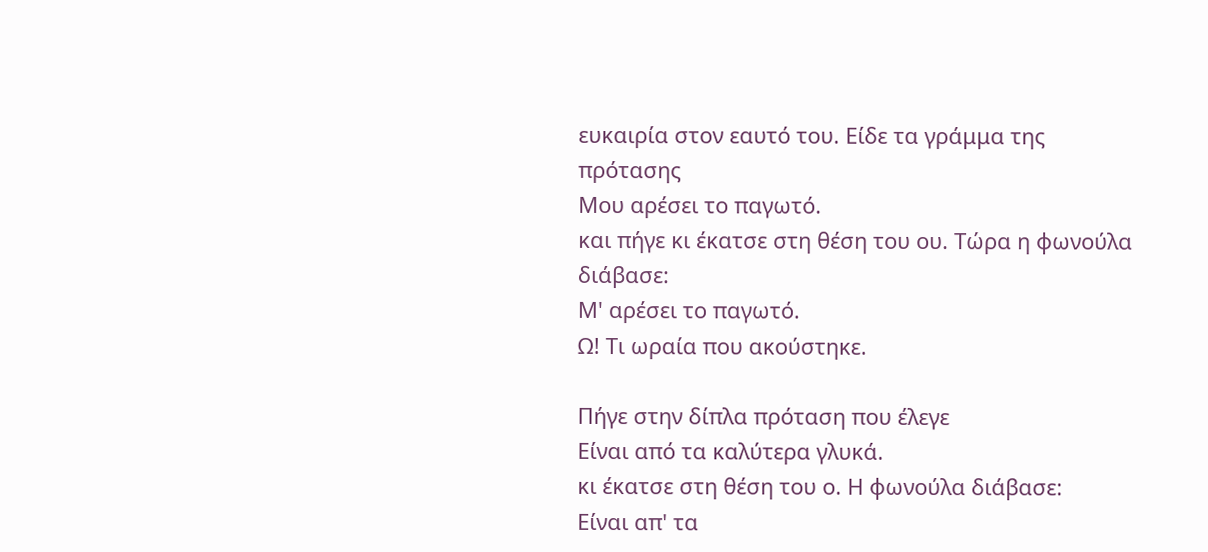ευκαιρία στον εαυτό του. Είδε τα γράμμα της πρότασης
Μου αρέσει το παγωτό.
και πήγε κι έκατσε στη θέση του ου. Τώρα η φωνούλα διάβασε:
Μ' αρέσει το παγωτό.
Ω! Τι ωραία που ακούστηκε.

Πήγε στην δίπλα πρόταση που έλεγε
Είναι από τα καλύτερα γλυκά.
κι έκατσε στη θέση του ο. Η φωνούλα διάβασε:
Είναι απ' τα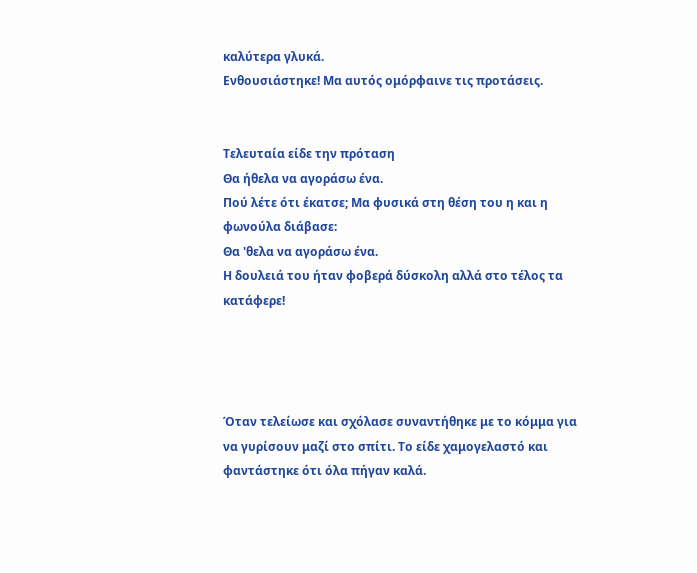καλύτερα γλυκά.
Ενθουσιάστηκε! Μα αυτός ομόρφαινε τις προτάσεις.


Τελευταία είδε την πρόταση
Θα ήθελα να αγοράσω ένα.
Πού λέτε ότι έκατσε; Μα φυσικά στη θέση του η και η φωνούλα διάβασε:
Θα 'θελα να αγοράσω ένα.
Η δουλειά του ήταν φοβερά δύσκολη αλλά στο τέλος τα κατάφερε!




Όταν τελείωσε και σχόλασε συναντήθηκε με το κόμμα για να γυρίσουν μαζί στο σπίτι. Το είδε χαμογελαστό και φαντάστηκε ότι όλα πήγαν καλά.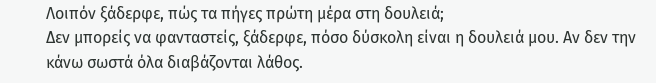Λοιπόν ξάδερφε, πώς τα πήγες πρώτη μέρα στη δουλειά;
Δεν μπορείς να φανταστείς, ξάδερφε, πόσο δύσκολη είναι η δουλειά μου. Αν δεν την κάνω σωστά όλα διαβάζονται λάθος.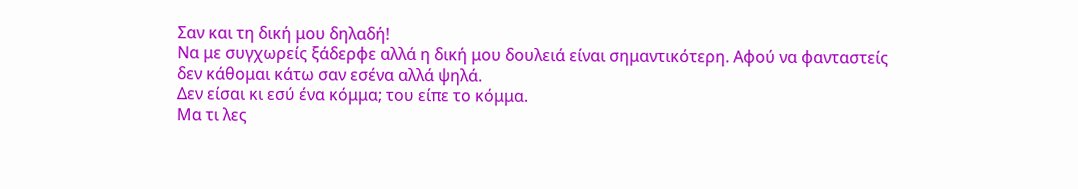Σαν και τη δική μου δηλαδή!
Να με συγχωρείς ξάδερφε αλλά η δική μου δουλειά είναι σημαντικότερη. Αφού να φανταστείς δεν κάθομαι κάτω σαν εσένα αλλά ψηλά.
Δεν είσαι κι εσύ ένα κόμμα; του είπε το κόμμα.
Μα τι λες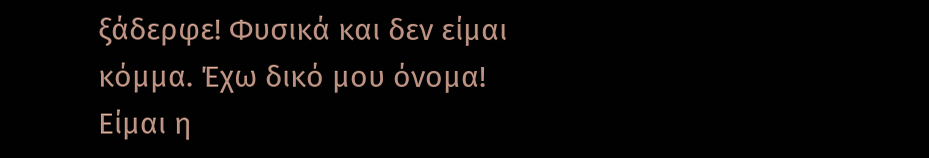ξάδερφε! Φυσικά και δεν είμαι κόμμα. Έχω δικό μου όνομα! Είμαι η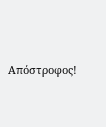Απόστροφος!